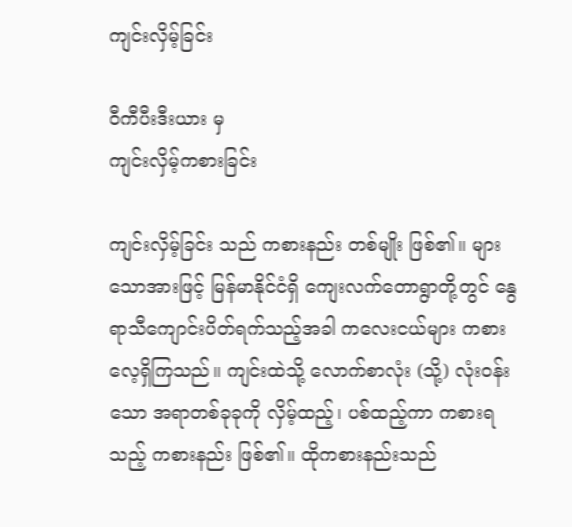ကျင်းလှိမ့်ခြင်း

ဝီကီပီးဒီးယား မှ
ကျင်းလှိမ့်ကစားခြင်း

ကျင်းလှိမ့်ခြင်း သည် ကစားနည်း တစ်မျိုး ဖြစ်၏။ များသောအားဖြင့် မြန်မာနိုင်ငံရှိ ကျေးလက်တောရွာတို့တွင် နွေရာသီကျောင်းပိတ်ရက်သည့်အခါ ကလေးငယ်များ ကစားလေ့ရှိကြသည်။ ကျင်းထဲသို့ လောက်စာလုံး (သို့) လုံးဝန်းသော အရာတစ်ခုခုကို လှိမ့်ထည့်၊ ပစ်ထည့်ကာ ကစားရသည့် ကစားနည်း ဖြစ်၏။ ထိုကစားနည်းသည်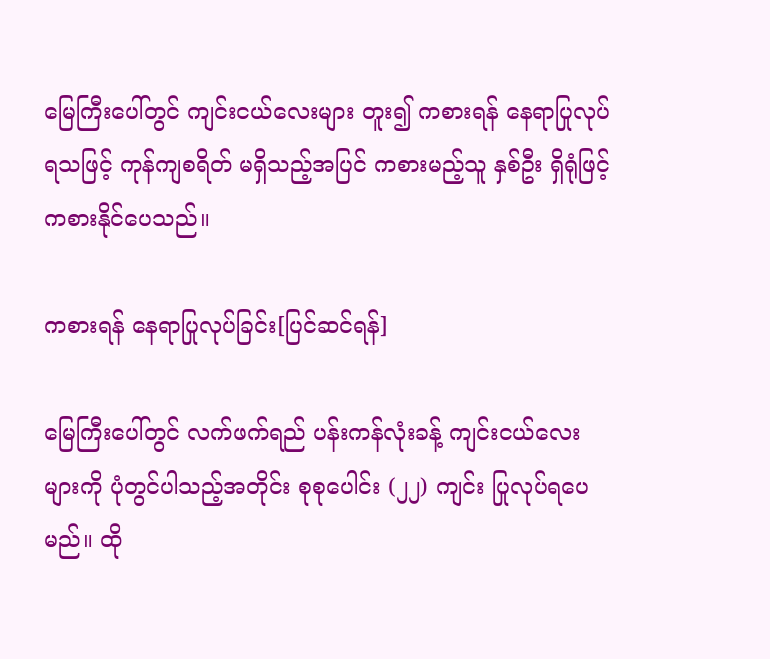မြေကြီးပေါ်တွင် ကျင်းငယ်လေးများ တူး၍ ကစားရန် နေရာပြုလုပ်ရသဖြင့် ကုန်ကျစရိတ် မရှိသည့်အပြင် ကစားမည့်သူ နှစ်ဦး ရှိရုံဖြင့် ကစားနိုင်ပေသည်။

ကစားရန် နေရာပြုလုပ်ခြင်း[ပြင်ဆင်ရန်]

မြေကြီးပေါ်တွင် လက်ဖက်ရည် ပန်းကန်လုံးခန့် ကျင်းငယ်လေးများကို ပုံတွင်ပါသည့်အတိုင်း စုစုပေါင်း (၂၂) ကျင်း ပြုလုပ်ရပေမည်။ ထို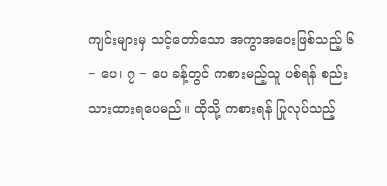ကျင်းများမှ သင့်တော်သော အကွာအဝေးဖြစ်သည့် ၆ − ပေ၊ ၇ − ပေ ခန့်တွင် ကစားမည့်သူ ပစ်ရန် စည်းသားထားရပေမည်။ ထိုသို့ ကစားရန် ပြုလုပ်သည့်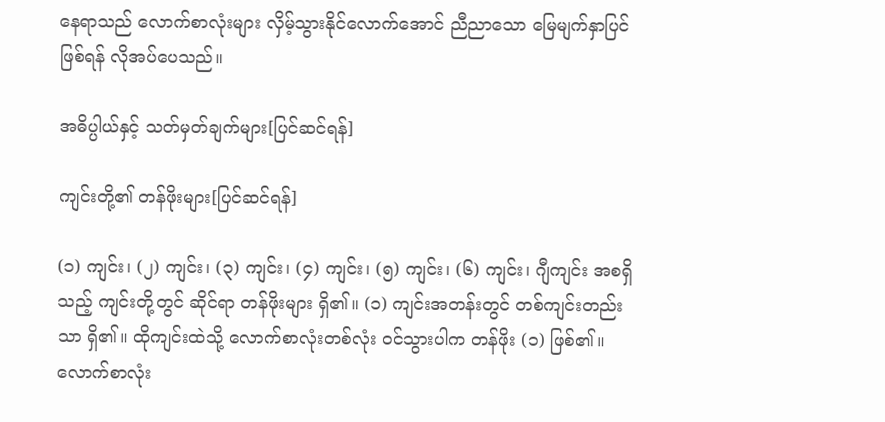နေရာသည် လောက်စာလုံးများ လှိမ့်သွားနိုင်လောက်အောင် ညီညာသော မြေမျက်နှာပြင် ဖြစ်ရန် လိုအပ်ပေသည်။

အဓိပ္ပါယ်နှင့် သတ်မှတ်ချက်များ[ပြင်ဆင်ရန်]

ကျင်းတို့၏ တန်ဖိုးများ[ပြင်ဆင်ရန်]

(၁) ကျင်း၊ (၂) ကျင်း၊ (၃) ကျင်း၊ (၄) ကျင်း၊ (၅) ကျင်း၊ (၆) ကျင်း၊ ဂျီကျင်း အစရှိသည့် ကျင်းတို့တွင် ဆိုင်ရာ တန်ဖိုးများ ရှိ၏။ (၁) ကျင်းအတန်းတွင် တစ်ကျင်းတည်းသာ ရှိ၏။ ထိုကျင်းထဲသို့ လောက်စာလုံးတစ်လုံး ဝင်သွားပါက တန်ဖိုး (၁) ဖြစ်၏။ လောက်စာလုံး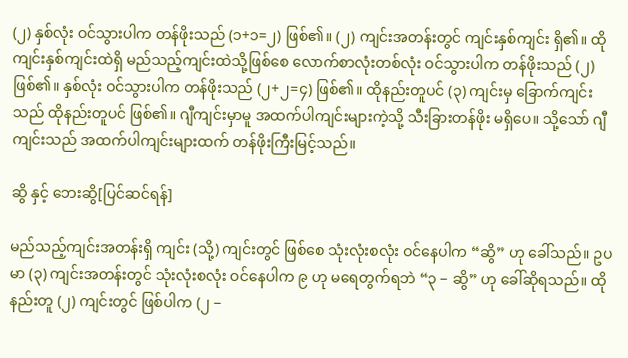(၂) နှစ်လုံး ဝင်သွားပါက တန်ဖိုးသည် (၁+၁=၂) ဖြစ်၏။ (၂) ကျင်းအတန်းတွင် ကျင်းနှစ်ကျင်း ရှိ၏။ ထိုကျင်းနှစ်ကျင်းထဲရှိ မည်သည့်ကျင်းထဲသို့ဖြစ်စေ လောက်စာလုံးတစ်လုံး ဝင်သွားပါက တန်ဖိုးသည် (၂) ဖြစ်၏။ နှစ်လုံး ဝင်သွားပါက တန်ဖိုးသည် (၂+၂=၄) ဖြစ်၏။ ထိုနည်းတူပင် (၃) ကျင်းမှ ခြောက်ကျင်းသည် ထိုနည်းတူပင် ဖြစ်၏။ ဂျီကျင်းမှာမူ အထက်ပါကျင်းများကဲ့သို့ သီးခြားတန်ဖိုး မရှိပေ။ သို့သော် ဂျီကျင်းသည် အထက်ပါကျင်းများထက် တန်ဖိုးကြီးမြင့်သည်။

ဆွိ နှင့် ဘေးဆွိ[ပြင်ဆင်ရန်]

မည်သည့်ကျင်းအတန်းရှိ ကျင်း (သို့) ကျင်းတွင် ဖြစ်စေ သုံးလုံးစလုံး ဝင်နေပါက “ဆွိ” ဟု ခေါ်သည်။ ဥပမာ (၃) ကျင်းအတန်းတွင် သုံးလုံးစလုံး ဝင်နေပါက ၉ ဟု မရေတွက်ရဘဲ “၃ − ဆွိ” ဟု ခေါ်ဆိုရသည်။ ထိုနည်းတူ (၂) ကျင်းတွင် ဖြစ်ပါက (၂ −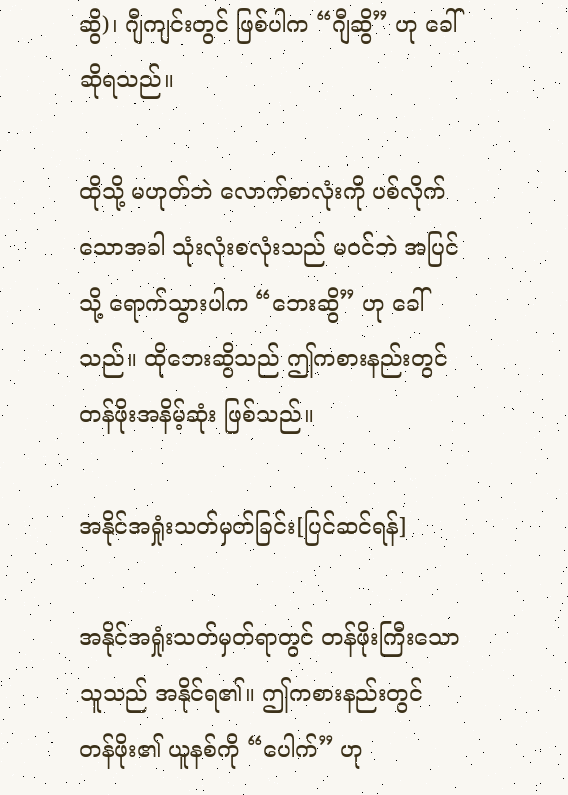ဆွိ)၊ ဂျီကျင်းတွင် ဖြစ်ပါက “ဂျီဆွိ” ဟု ခေါ်ဆိုရသည်။

ထိုသို့ မဟုတ်ဘဲ လောက်စာလုံးကို ပစ်လိုက်သောအခါ သုံးလုံးစလုံးသည် မဝင်ဘဲ အပြင်သို့ ရောက်သွားပါက “ဘေးဆွိ” ဟု ခေါ်သည်။ ထိုဘေးဆွိသည် ဤကစားနည်းတွင် တန်ဖိုးအနိမ့်ဆုံး ဖြစ်သည်။

အနိုင်အရှုံးသတ်မှတ်ခြင်း[ပြင်ဆင်ရန်]

အနိုင်အရှုံးသတ်မှတ်ရာတွင် တန်ဖိုးကြီးသောသူသည် အနိုင်ရ၏။ ဤကစားနည်းတွင် တန်ဖိုး၏ ယူနစ်ကို “ပေါက်” ဟု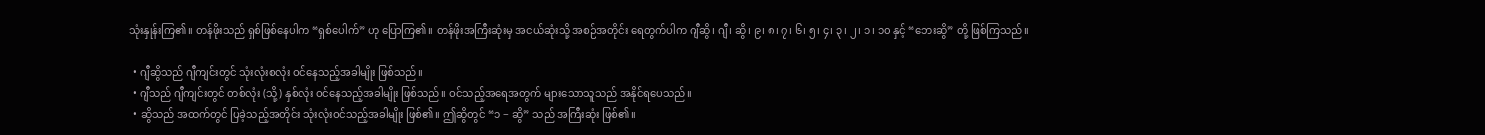သုံးနှုန်းကြ၏။ တန်ဖိုးသည် ရှစ်ဖြစ်နေပါက “ရှစ်ပေါက်” ဟု ပြောကြ၏။ တန်ဖိုးအကြီးဆုံးမှ အငယ်ဆုံးသို့ အစဉ်အတိုင်း ရေတွက်ပါက ဂျီဆွိ၊ ဂျီ၊ ဆွိ၊ ၉၊ ၈၊ ၇၊ ၆၊ ၅၊ ၄၊ ၃၊ ၂၊ ၁၊ ၁၀ နှင့် “ဘေးဆွိ” တို့ ဖြစ်ကြသည်။

  • ဂျီဆွိသည် ဂျီကျင်းတွင် သုံးလုံးစလုံး ဝင်နေသည့်အခါမျိုး ဖြစ်သည်။
  • ဂျီသည် ဂျီကျင်းတွင် တစ်လုံး (သို့) နှစ်လုံး ဝင်နေသည့်အခါမျိုး ဖြစ်သည်။ ဝင်သည့်အရေအတွက် များသောသူသည် အနိုင်ရပေသည်။
  • ဆွိသည် အထက်တွင် ပြခဲ့သည့်အတိုင်း သုံးလုံးဝင်သည့်အခါမျိုး ဖြစ်၏။ ဤဆွိတွင် “၁ − ဆွိ” သည် အကြီးဆုံး ဖြစ်၏။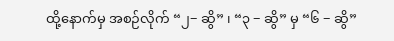ထို့နောက်မှ အစဉ်လိုက် “၂− ဆွိ” ၊ “၃ − ဆွိ” မှ “၆ − ဆွိ”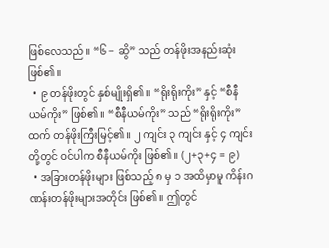ဖြစ်လေသည်။ “၆ − ဆွိ” သည် တန်ဖိုးအနည်းဆုံး ဖြစ်၏။
  • ၉ တန်ဖိုးတွင် နှစ်မျိုးရှိ၏။ “ရိုးရိုးကိုး” နှင့် “စီနီယမ်ကိုး” ဖြစ်၏။ “စီနီယမ်ကိုး” သည် “ရိုးရိုးကိုး” ထက် တန်ဖိုးကြီးမြင့်၏။ ၂ ကျင်း ၃ ကျင်း နှင့် ၄ ကျင်းတို့တွင် ဝင်ပါက စီနီယမ်ကိုး ဖြစ်၏။ (၂+၃+၄ = ၉)
  • အခြားတန်ဖိုးများ ဖြစ်သည့် ၈ မှ ၁ အထိမှာမူ ကိန်းဂဏန်းတန်ဖိုးများအတိုင်း ဖြစ်၏။ ဤတွင်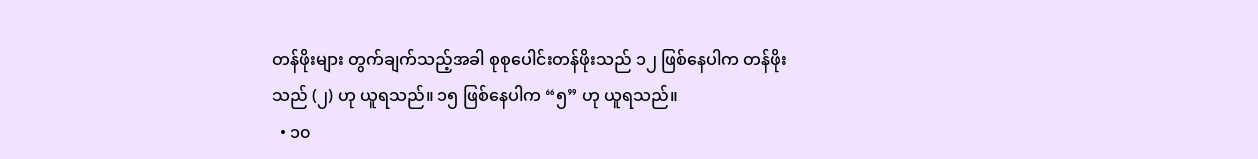တန်ဖိုးများ တွက်ချက်သည့်အခါ စုစုပေါင်းတန်ဖိုးသည် ၁၂ ဖြစ်နေပါက တန်ဖိုးသည် (၂) ဟု ယူရသည်။ ၁၅ ဖြစ်နေပါက “၅” ဟု ယူရသည်။
  • ၁၀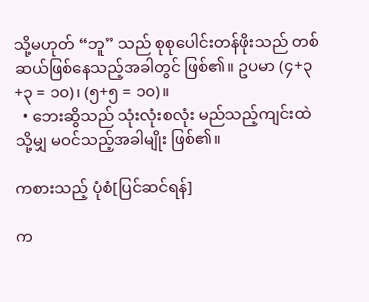သို့မဟုတ် “ဘူ” သည် စုစုပေါင်းတန်ဖိုးသည် တစ်ဆယ်ဖြစ်နေသည့်အခါတွင် ဖြစ်၏။ ဥပမာ (၄+၃+၃ = ၁၀)၊ (၅+၅ = ၁၀)။
  • ဘေးဆွိသည် သုံးလုံးစလုံး မည်သည့်ကျင်းထဲသို့မျှ မဝင်သည့်အခါမျိုး ဖြစ်၏။

ကစားသည့် ပုံစံ[ပြင်ဆင်ရန်]

က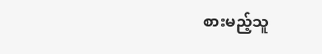စားမည့်သူ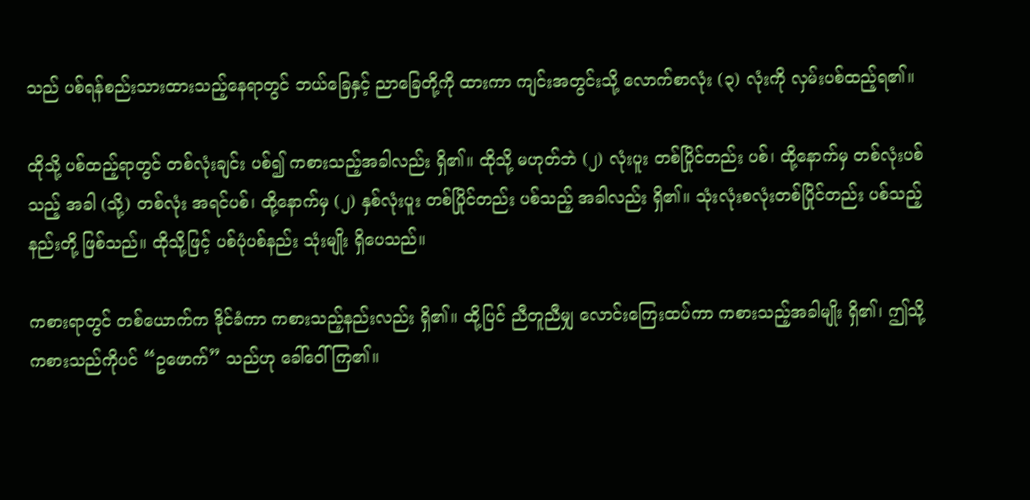သည် ပစ်ရန်စည်းသားထားသည့်နေရာတွင် ဘယ်ခြေနှင့် ညာခြေတို့ကို ထားကာ ကျင်းအတွင်းသို့ လောက်စာလုံး (၃) လုံးကို လှမ်းပစ်ထည့်ရ၏။

ထိုသို့ ပစ်ထည့်ရာတွင် တစ်လုံးချင်း ပစ်၍ ကစားသည့်အခါလည်း ရှိ၏။ ထိုသို့ မဟုတ်ဘဲ (၂) လုံးပူး တစ်ပြိုင်တည်း ပစ်၊ ထို့နောက်မှ တစ်လုံးပစ်သည့် အခါ (သို့) တစ်လုံး အရင်ပစ်၊ ထို့နောက်မှ (၂) နှစ်လုံးပူး တစ်ပြိုင်တည်း ပစ်သည့် အခါလည်း ရှိ၏။ သုံးလုံးစလုံးတစ်ပြိုင်တည်း ပစ်သည့်နည်းတို့ ဖြစ်သည်။ ထိုသို့ဖြင့် ပစ်ပုံပစ်နည်း သုံးမျိုး ရှိပေသည်။

ကစားရာတွင် တစ်ယောက်က ဒိုင်ခံကာ ကစားသည့်နည်းလည်း ရှိ၏။ ထို့ပြင် ညီတူညီမျှ လောင်းကြေးထပ်ကာ ကစားသည့်အခါမျိုး ရှိ၏၊ ဤသို့ ကစားသည်ကိုပင် “ဥဖောက်” သည်ဟု ခေါ်ဝေါ်ကြ၏။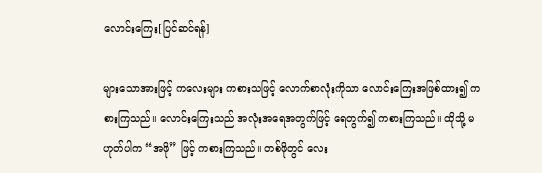လောင်းကြေး[ပြင်ဆင်ရန်]

များသောအားဖြင့် ကလေးများ ကစားသဖြင့် လောက်စာလုံးကိုသာ လောင်းကြေးအဖြစ်ထား၍ ကစားကြသည်။ လောင်းကြေးသည် အလုံးအရေအတွက်ဖြင့် ရေတွက်၍ ကစားကြသည်။ ထိုသို့ မဟုတ်ပါက “အဖို” ဖြင့် ကစားကြသည်။ တစ်ဖိုတွင် လေး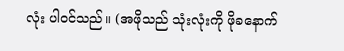လုံး ပါဝင်သည်။ (အဖိုသည် သုံးလုံးကို ဖိုခနောက်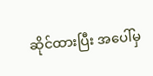ဆိုင်ထားပြီး အပေါ်မှ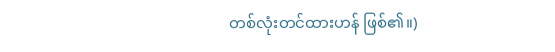တစ်လုံးတင်ထားဟန် ဖြစ်၏။)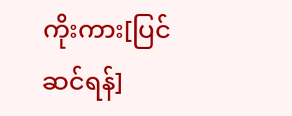ကိုးကား[ပြင်ဆင်ရန်]